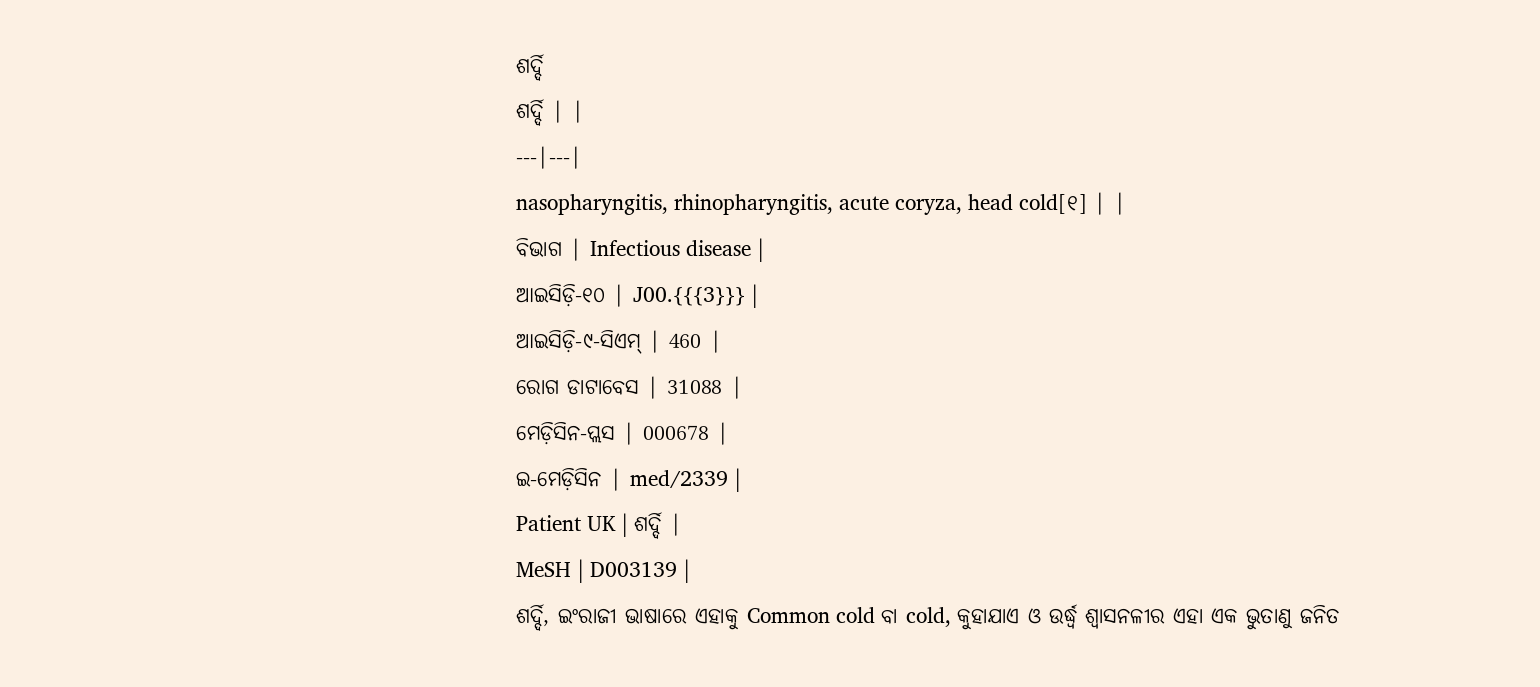ଶର୍ଦ୍ଦି
ଶର୍ଦ୍ଦି | |
---|---|
nasopharyngitis, rhinopharyngitis, acute coryza, head cold[୧] | |
ବିଭାଗ | Infectious disease |
ଆଇସିଡ଼ି-୧୦ | J00.{{{3}}} |
ଆଇସିଡ଼ି-୯-ସିଏମ୍ | 460 |
ରୋଗ ଡାଟାବେସ | 31088 |
ମେଡ଼ିସିନ-ପ୍ଲସ | 000678 |
ଇ-ମେଡ଼ିସିନ | med/2339 |
Patient UK | ଶର୍ଦ୍ଦି |
MeSH | D003139 |
ଶର୍ଦ୍ଦି, ଇଂରାଜୀ ଭାଷାରେ ଏହାକୁ Common cold ବା cold, କୁହାଯାଏ ଓ ଉର୍ଦ୍ଧ୍ୱ ଶ୍ୱାସନଳୀର ଏହା ଏକ ଭୁତାଣୁ ଜନିତ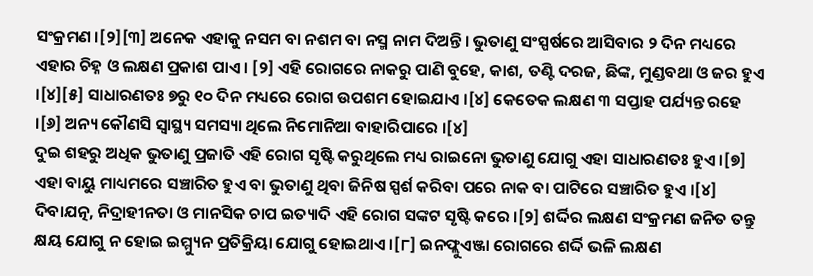ସଂକ୍ରମଣ ।[୨][୩] ଅନେକ ଏହାକୁ ନସମ ବା ନଶମ ବା ନସ୍ମ ନାମ ଦିଅନ୍ତି । ଭୁତାଣୁ ସଂସ୍ପର୍ଷରେ ଆସିବାର ୨ ଦିନ ମଧ୍ୟରେ ଏହାର ଚିହ୍ନ ଓ ଲକ୍ଷଣ ପ୍ରକାଶ ପାଏ । [୨] ଏହି ରୋଗରେ ନାକରୁ ପାଣି ବୁହେ, କାଶ, ତଣ୍ଟି ଦରଜ, ଛିଙ୍କ, ମୁଣ୍ଡବଥା ଓ ଜର ହୁଏ ।[୪][୫] ସାଧାରଣତଃ ୭ରୁ ୧୦ ଦିନ ମଧ୍ୟରେ ରୋଗ ଉପଶମ ହୋଇଯାଏ ।[୪] କେତେକ ଲକ୍ଷଣ ୩ ସପ୍ତାହ ପର୍ଯ୍ୟନ୍ତ ରହେ ।[୬] ଅନ୍ୟ କୌଣସି ସ୍ୱାସ୍ଥ୍ୟ ସମସ୍ୟା ଥିଲେ ନିମୋନିଆ ବାହାରିପାରେ ।[୪]
ଦୁଇ ଶହରୁ ଅଧିକ ଭୁତାଣୁ ପ୍ରଜାତି ଏହି ରୋଗ ସୃଷ୍ଟି କରୁଥିଲେ ମଧ୍ୟ ରାଇନୋ ଭୁତାଣୁ ଯୋଗୁ ଏହା ସାଧାରଣତଃ ହୁଏ ।[୭] ଏହା ବାୟୁ ମାଧ୍ୟମରେ ସଞ୍ଚାରିତ ହୁଏ ବା ଭୁତାଣୁ ଥିବା ଜିନିଷ ସ୍ପର୍ଶ କରିବା ପରେ ନାକ ବା ପାଟିରେ ସଞ୍ଚାରିତ ହୁଏ ।[୪] ଦିବାଯତ୍ନ, ନିଦ୍ରାହୀନତା ଓ ମାନସିକ ଚାପ ଇତ୍ୟାଦି ଏହି ରୋଗ ସଙ୍କଟ ସୃଷ୍ଟି କରେ ।[୨] ଶର୍ଦ୍ଦିର ଲକ୍ଷଣ ସଂକ୍ରମଣ ଜନିତ ତନ୍ତୁ କ୍ଷୟ ଯୋଗୁ ନ ହୋଇ ଇମ୍ମ୍ୟୁନ ପ୍ରତିକ୍ରିୟା ଯୋଗୁ ହୋଇଥାଏ ।[୮] ଇନଫ୍ଲୁଏଞ୍ଜା ରୋଗରେ ଶର୍ଦ୍ଦି ଭଳି ଲକ୍ଷଣ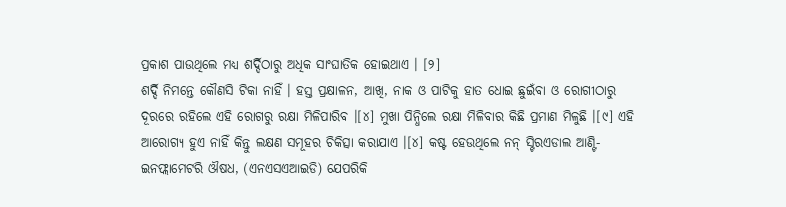ପ୍ରକାଶ ପାଉଥିଲେ ମଧ୍ୟ ଶର୍ଦ୍ଦିଠାରୁ ଅଧିକ ସାଂଘାତିକ ହୋଇଥାଏ । [୨]
ଶର୍ଦ୍ଦି ନିମନ୍ତେ କୌଣସି ଟିକା ନାହିଁ । ହସ୍ତ ପ୍ରକ୍ଷାଳନ, ଆଖି, ନାକ ଓ ପାଟିକୁ ହାତ ଧୋଇ ଛୁଇଁବା ଓ ରୋଗୀଠାରୁ ଦୂରରେ ରହିଲେ ଏହି ରୋଗରୁ ରକ୍ଷା ମିଳିପାରିବ ।[୪] ମୁଖା ପିନ୍ଧିଲେ ରକ୍ଷା ମିଳିବାର କିଛି ପ୍ରମାଣ ମିଳୁଛି ।[୯] ଏହି ଆରୋଗ୍ୟ ହୁଏ ନାହିଁ କିନ୍ତୁ ଲକ୍ଷଣ ସମୂହର ଚିକିତ୍ସା କରାଯାଏ ।[୪] କଷ୍ଟ ହେଉଥିଲେ ନନ୍ ସ୍ଟିରଏଡାଲ ଆଣ୍ଟି-ଇନଫ୍ଲାମେଟରି ଔଷଧ, (ଏନଏସଏଆଇଡି) ଯେପରିକି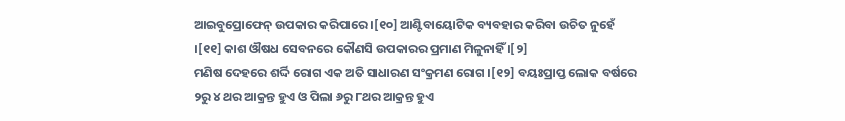ଆଇବୁପ୍ରୋଫେନ୍ ଉପକାର କରିପାରେ ।[୧୦] ଆଣ୍ଟିବାୟୋଟିକ ବ୍ୟବହାର କରିବା ଉଚିତ ନୁହେଁ ।[୧୧] କାଶ ଔଷଧ ସେବନରେ କୌଣସି ଉପକାରର ପ୍ରମାଣ ମିଳୁନାହିଁ ।[୨]
ମଣିଷ ଦେହରେ ଶର୍ଦ୍ଦି ରୋଗ ଏକ ଅତି ସାଧାରଣ ସଂକ୍ରମଣ ରୋଗ ।[୧୨] ବୟଃପ୍ରାପ୍ତ ଲୋକ ବର୍ଷରେ ୨ରୁ ୪ ଥର ଆକ୍ରନ୍ତ ହୁଏ ଓ ପିଲା ୬ରୁ ୮ଥର ଆକ୍ରନ୍ତ ହୁଏ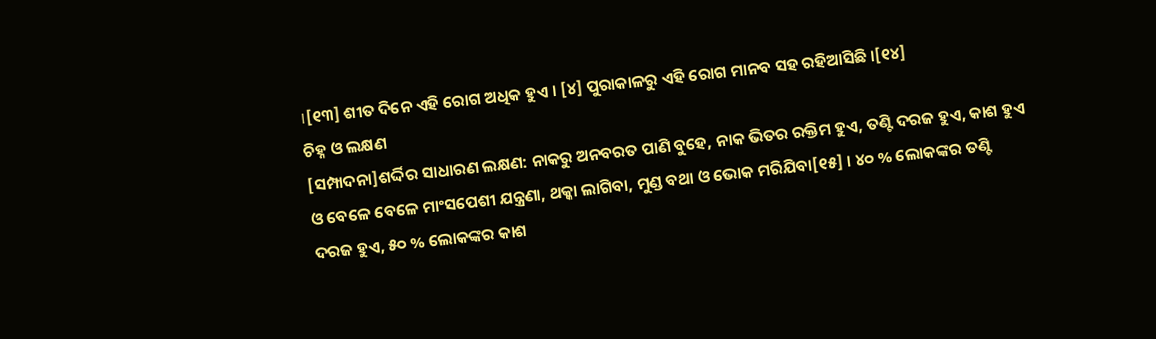।[୧୩] ଶୀତ ଦିନେ ଏହି ରୋଗ ଅଧିକ ହୁଏ । [୪] ପୁରାକାଳରୁ ଏହି ରୋଗ ମାନବ ସହ ରହିଆସିଛି ।[୧୪]
ଚିହ୍ନ ଓ ଲକ୍ଷଣ
[ସମ୍ପାଦନା]ଶର୍ଦ୍ଦିର ସାଧାରଣ ଲକ୍ଷଣ: ନାକରୁ ଅନବରତ ପାଣି ବୁହେ, ନାକ ଭିତର ରକ୍ତିମ ହୁଏ, ତଣ୍ଟି ଦରଜ ହୁଏ, କାଶ ହୁଏ ଓ ବେଳେ ବେଳେ ମାଂସପେଶୀ ଯନ୍ତ୍ରଣା, ଥକ୍କା ଲାଗିବା, ମୁଣ୍ଡ ବଥା ଓ ଭୋକ ମରିଯିବା[୧୫] । ୪୦ % ଲୋକଙ୍କର ତଣ୍ଟି ଦରଜ ହୁଏ, ୫୦ % ଲୋକଙ୍କର କାଶ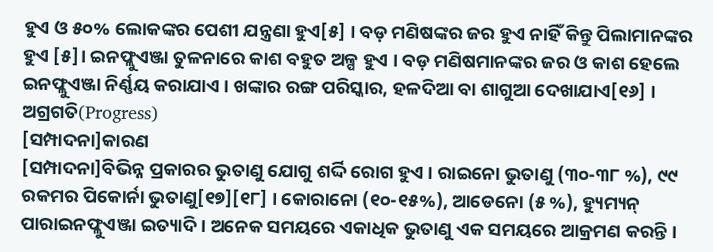ହୁଏ ଓ ୫୦% ଲୋକଙ୍କର ପେଶୀ ଯନ୍ତ୍ରଣା ହୁଏ[୫] । ବଡ଼ ମଣିଷଙ୍କର ଜର ହୁଏ ନାହିଁ କିନ୍ତୁ ପିଲାମାନଙ୍କର ହୁଏ [୫]। ଇନଫ୍ଲୁଏଞ୍ଜା ତୁଳନାରେ କାଶ ବହୁତ ଅଳ୍ପ ହୁଏ । ବଡ଼ ମଣିଷମାନଙ୍କର ଜର ଓ କାଶ ହେଲେ ଇନଫ୍ଲୁଏଞ୍ଜା ନିର୍ଣ୍ଣୟ କରାଯାଏ । ଖଙ୍କାର ରଙ୍ଗ ପରିସ୍କାର, ହଳଦିଆ ବା ଶାଗୁଆ ଦେଖାଯାଏ[୧୬] ।
ଅଗ୍ରଗତି(Progress)
[ସମ୍ପାଦନା]କାରଣ
[ସମ୍ପାଦନା]ବିଭିନ୍ନ ପ୍ରକାରର ଭୁତାଣୁ ଯୋଗୁ ଶର୍ଦ୍ଦି ରୋଗ ହୁଏ । ରାଇନୋ ଭୁତାଣୁ (୩୦-୩୮ %), ୯୯ ରକମର ପିକୋର୍ନା ଭୁତାଣୁ[୧୭][୧୮] । କୋରାନୋ (୧୦-୧୫%), ଆଡେନୋ (୫ %), ହ୍ୟୁମ୍ୟନ୍ ପାରାଇନଫ୍ଲୁଏଞ୍ଜା ଇତ୍ୟାଦି । ଅନେକ ସମୟରେ ଏକାଧିକ ଭୁତାଣୁ ଏକ ସମୟରେ ଆକ୍ରମଣ କରନ୍ତି ।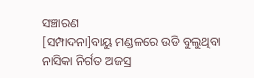ସଞ୍ଚାରଣ
[ସମ୍ପାଦନା]ବାୟୁ ମଣ୍ଡଳରେ ଉଡି ବୁଲୁଥିବା ନାସିକା ନିର୍ଗତ ଅଜସ୍ର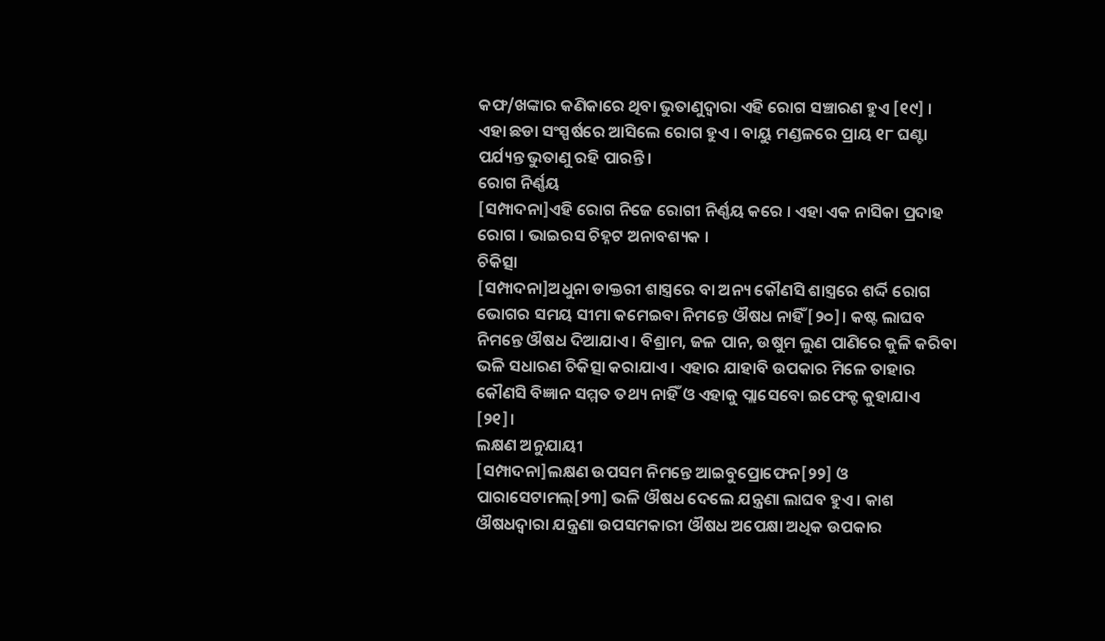କଫ/ଖଙ୍କାର କଣିକାରେ ଥିବା ଭୁତାଣୁଦ୍ୱାରା ଏହି ରୋଗ ସଞ୍ଚାରଣ ହୁଏ [୧୯] । ଏହା ଛଡା ସଂସ୍ପର୍ଷରେ ଆସିଲେ ରୋଗ ହୁଏ । ବାୟୁ ମଣ୍ଡଳରେ ପ୍ରାୟ ୧୮ ଘଣ୍ଟା ପର୍ଯ୍ୟନ୍ତ ଭୁତାଣୁ ରହି ପାରନ୍ତି ।
ରୋଗ ନିର୍ଣ୍ଣୟ
[ସମ୍ପାଦନା]ଏହି ରୋଗ ନିଜେ ରୋଗୀ ନିର୍ଣ୍ଣୟ କରେ । ଏହା ଏକ ନାସିକା ପ୍ରଦାହ ରୋଗ । ଭାଇରସ ଚିହ୍ନଟ ଅନାବଶ୍ୟକ ।
ଚିକିତ୍ସା
[ସମ୍ପାଦନା]ଅଧୁନା ଡାକ୍ତରୀ ଶାସ୍ତ୍ରରେ ବା ଅନ୍ୟ କୌଣସି ଶାସ୍ତ୍ରରେ ଶର୍ଦ୍ଦି ରୋଗ ଭୋଗର ସମୟ ସୀମା କମେଇବା ନିମନ୍ତେ ଔଷଧ ନାହିଁ [୨୦]। କଷ୍ଟ ଲାଘବ ନିମନ୍ତେ ଔଷଧ ଦିଆଯାଏ । ବିଶ୍ରାମ, ଜଳ ପାନ, ଉଷୁମ ଲୁଣ ପାଣିରେ କୁଳି କରିବା ଭଳି ସଧାରଣ ଚିକିତ୍ସା କରାଯାଏ । ଏହାର ଯାହାବି ଉପକାର ମିଳେ ତାହାର କୌଣସି ବିଜ୍ଞାନ ସମ୍ମତ ତଥ୍ୟ ନାହିଁ ଓ ଏହାକୁ ପ୍ଲାସେବୋ ଇଫେକ୍ଟ କୁହାଯାଏ [୨୧]।
ଲକ୍ଷଣ ଅନୁଯାୟୀ
[ସମ୍ପାଦନା]ଲକ୍ଷଣ ଉପସମ ନିମନ୍ତେ ଆଇବୁପ୍ରୋଫେନ[୨୨] ଓ ପାରାସେଟାମଲ୍[୨୩] ଭଳି ଔଷଧ ଦେଲେ ଯନ୍ତ୍ରଣା ଲାଘବ ହୁଏ । କାଶ ଔଷଧଦ୍ୱାରା ଯନ୍ତ୍ରଣା ଉପସମକାରୀ ଔଷଧ ଅପେକ୍ଷା ଅଧିକ ଉପକାର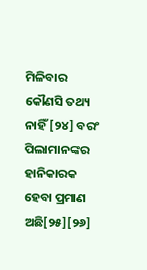ମିଳିବାର କୌଣସି ତଥ୍ୟ ନାହିଁ [୨୪] ବରଂ ପିଲାମାନଙ୍କର ହାନିକାରକ ହେବା ପ୍ରମାଣ ଅଛି[୨୫][୨୬]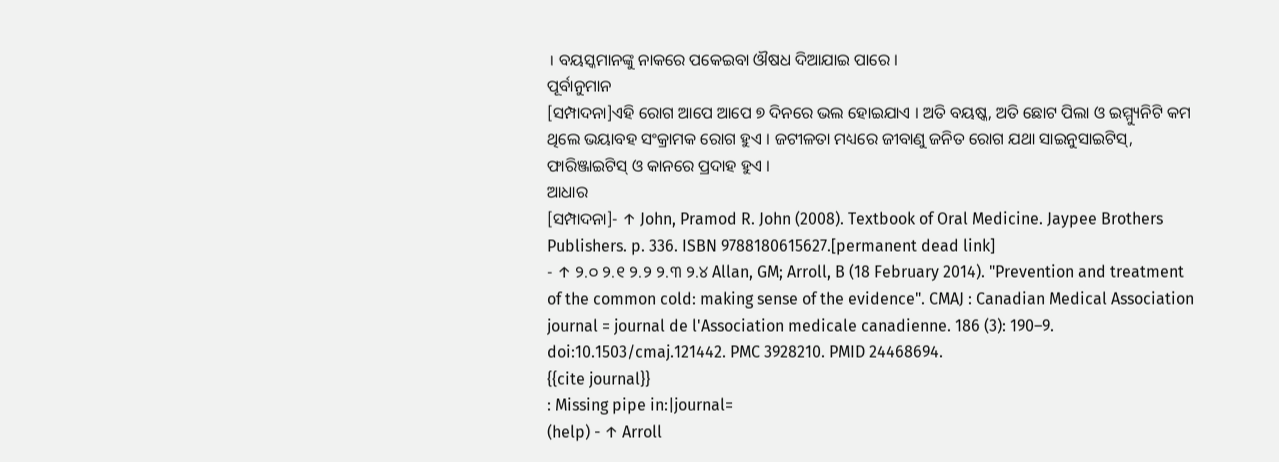। ବୟସ୍କମାନଙ୍କୁ ନାକରେ ପକେଇବା ଔଷଧ ଦିଆଯାଇ ପାରେ ।
ପୂର୍ବାନୁମାନ
[ସମ୍ପାଦନା]ଏହି ରୋଗ ଆପେ ଆପେ ୭ ଦିନରେ ଭଲ ହୋଇଯାଏ । ଅତି ବୟଷ୍କ, ଅତି ଛୋଟ ପିଲା ଓ ଇମ୍ମ୍ୟୁନିଟି କମ ଥିଲେ ଭୟାବହ ସଂକ୍ରାମକ ରୋଗ ହୁଏ । ଜଟୀଳତା ମଧ୍ୟରେ ଜୀବାଣୁ ଜନିତ ରୋଗ ଯଥା ସାଇନୁସାଇଟିସ୍, ଫାରିଞ୍ଜାଇଟିସ୍ ଓ କାନରେ ପ୍ରଦାହ ହୁଏ ।
ଆଧାର
[ସମ୍ପାଦନା]- ↑ John, Pramod R. John (2008). Textbook of Oral Medicine. Jaypee Brothers Publishers. p. 336. ISBN 9788180615627.[permanent dead link]
- ↑ ୨.୦ ୨.୧ ୨.୨ ୨.୩ ୨.୪ Allan, GM; Arroll, B (18 February 2014). "Prevention and treatment of the common cold: making sense of the evidence". CMAJ : Canadian Medical Association journal = journal de l'Association medicale canadienne. 186 (3): 190–9. doi:10.1503/cmaj.121442. PMC 3928210. PMID 24468694.
{{cite journal}}
: Missing pipe in:|journal=
(help) - ↑ Arroll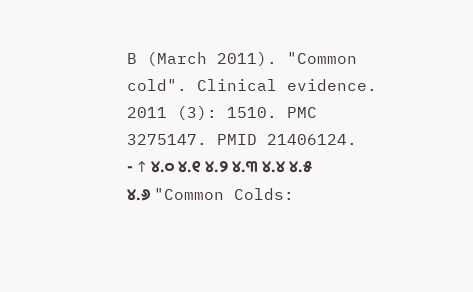B (March 2011). "Common cold". Clinical evidence. 2011 (3): 1510. PMC 3275147. PMID 21406124.
- ↑ ୪.୦ ୪.୧ ୪.୨ ୪.୩ ୪.୪ ୪.୫ ୪.୬ "Common Colds: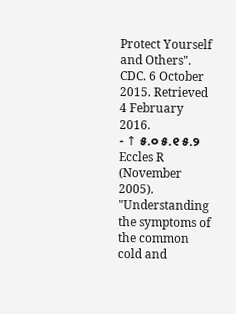Protect Yourself and Others". CDC. 6 October 2015. Retrieved 4 February 2016.
- ↑ ୫.୦ ୫.୧ ୫.୨ Eccles R (November 2005). "Understanding the symptoms of the common cold and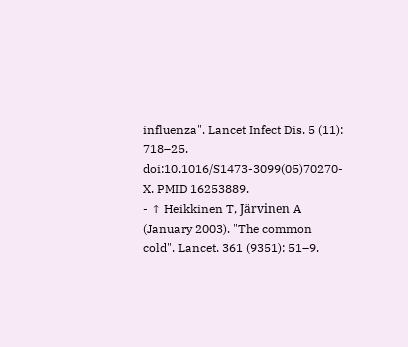influenza". Lancet Infect Dis. 5 (11): 718–25. doi:10.1016/S1473-3099(05)70270-X. PMID 16253889.
- ↑ Heikkinen T, Järvinen A (January 2003). "The common cold". Lancet. 361 (9351): 51–9.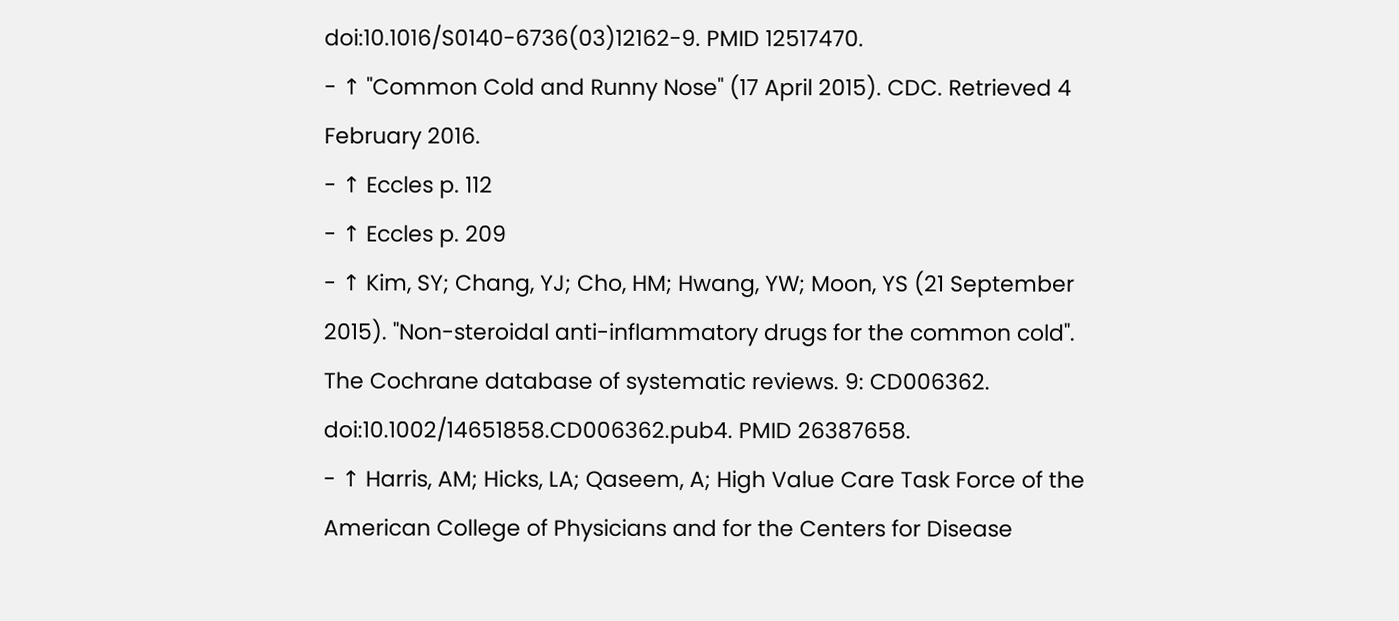doi:10.1016/S0140-6736(03)12162-9. PMID 12517470.
- ↑ "Common Cold and Runny Nose" (17 April 2015). CDC. Retrieved 4 February 2016.
- ↑ Eccles p. 112
- ↑ Eccles p. 209
- ↑ Kim, SY; Chang, YJ; Cho, HM; Hwang, YW; Moon, YS (21 September 2015). "Non-steroidal anti-inflammatory drugs for the common cold". The Cochrane database of systematic reviews. 9: CD006362. doi:10.1002/14651858.CD006362.pub4. PMID 26387658.
- ↑ Harris, AM; Hicks, LA; Qaseem, A; High Value Care Task Force of the American College of Physicians and for the Centers for Disease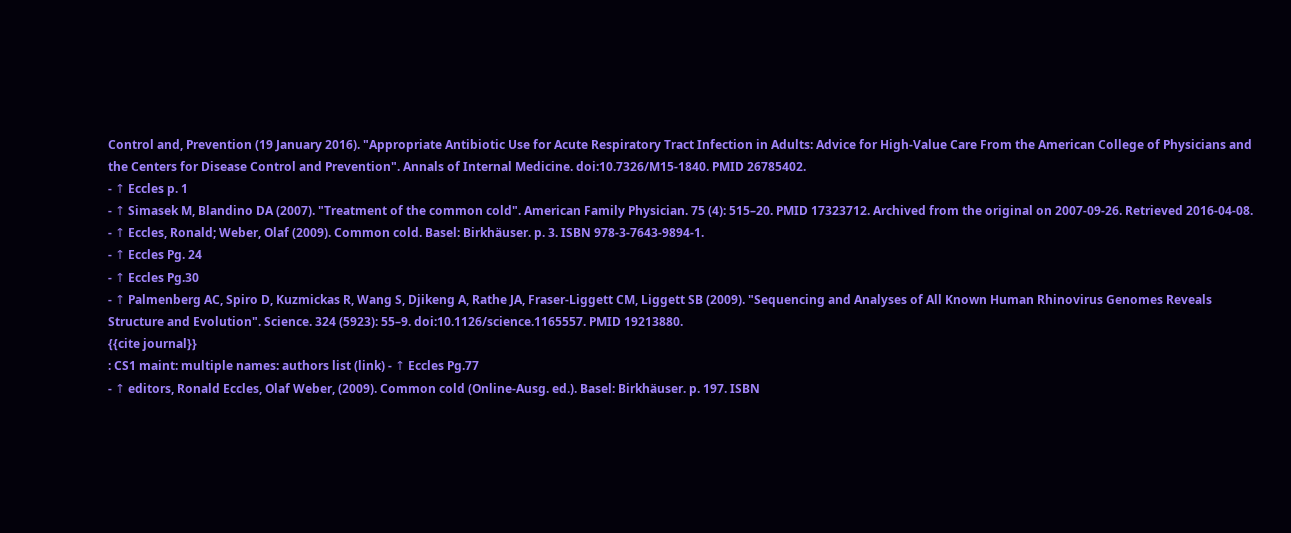Control and, Prevention (19 January 2016). "Appropriate Antibiotic Use for Acute Respiratory Tract Infection in Adults: Advice for High-Value Care From the American College of Physicians and the Centers for Disease Control and Prevention". Annals of Internal Medicine. doi:10.7326/M15-1840. PMID 26785402.
- ↑ Eccles p. 1
- ↑ Simasek M, Blandino DA (2007). "Treatment of the common cold". American Family Physician. 75 (4): 515–20. PMID 17323712. Archived from the original on 2007-09-26. Retrieved 2016-04-08.
- ↑ Eccles, Ronald; Weber, Olaf (2009). Common cold. Basel: Birkhäuser. p. 3. ISBN 978-3-7643-9894-1.
- ↑ Eccles Pg. 24
- ↑ Eccles Pg.30
- ↑ Palmenberg AC, Spiro D, Kuzmickas R, Wang S, Djikeng A, Rathe JA, Fraser-Liggett CM, Liggett SB (2009). "Sequencing and Analyses of All Known Human Rhinovirus Genomes Reveals Structure and Evolution". Science. 324 (5923): 55–9. doi:10.1126/science.1165557. PMID 19213880.
{{cite journal}}
: CS1 maint: multiple names: authors list (link) - ↑ Eccles Pg.77
- ↑ editors, Ronald Eccles, Olaf Weber, (2009). Common cold (Online-Ausg. ed.). Basel: Birkhäuser. p. 197. ISBN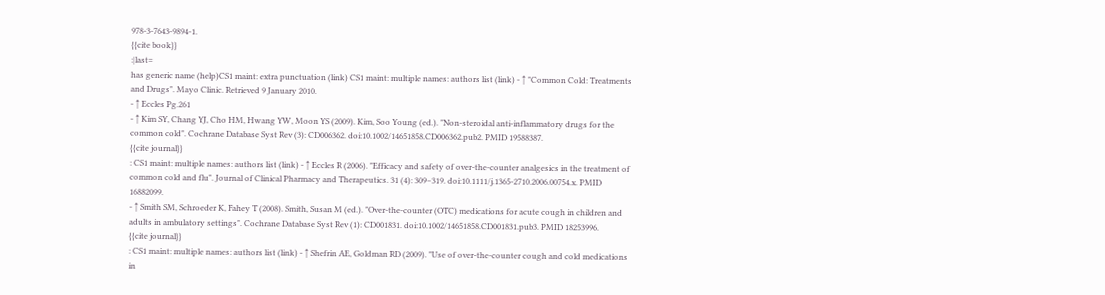978-3-7643-9894-1.
{{cite book}}
:|last=
has generic name (help)CS1 maint: extra punctuation (link) CS1 maint: multiple names: authors list (link) - ↑ "Common Cold: Treatments and Drugs". Mayo Clinic. Retrieved 9 January 2010.
- ↑ Eccles Pg.261
- ↑ Kim SY, Chang YJ, Cho HM, Hwang YW, Moon YS (2009). Kim, Soo Young (ed.). "Non-steroidal anti-inflammatory drugs for the common cold". Cochrane Database Syst Rev (3): CD006362. doi:10.1002/14651858.CD006362.pub2. PMID 19588387.
{{cite journal}}
: CS1 maint: multiple names: authors list (link) - ↑ Eccles R (2006). "Efficacy and safety of over-the-counter analgesics in the treatment of common cold and flu". Journal of Clinical Pharmacy and Therapeutics. 31 (4): 309–319. doi:10.1111/j.1365-2710.2006.00754.x. PMID 16882099.
- ↑ Smith SM, Schroeder K, Fahey T (2008). Smith, Susan M (ed.). "Over-the-counter (OTC) medications for acute cough in children and adults in ambulatory settings". Cochrane Database Syst Rev (1): CD001831. doi:10.1002/14651858.CD001831.pub3. PMID 18253996.
{{cite journal}}
: CS1 maint: multiple names: authors list (link) - ↑ Shefrin AE, Goldman RD (2009). "Use of over-the-counter cough and cold medications in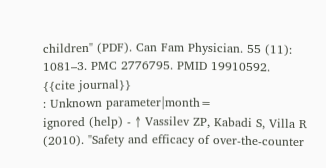children" (PDF). Can Fam Physician. 55 (11): 1081–3. PMC 2776795. PMID 19910592.
{{cite journal}}
: Unknown parameter|month=
ignored (help) - ↑ Vassilev ZP, Kabadi S, Villa R (2010). "Safety and efficacy of over-the-counter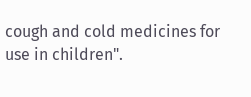cough and cold medicines for use in children".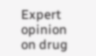Expert opinion on drug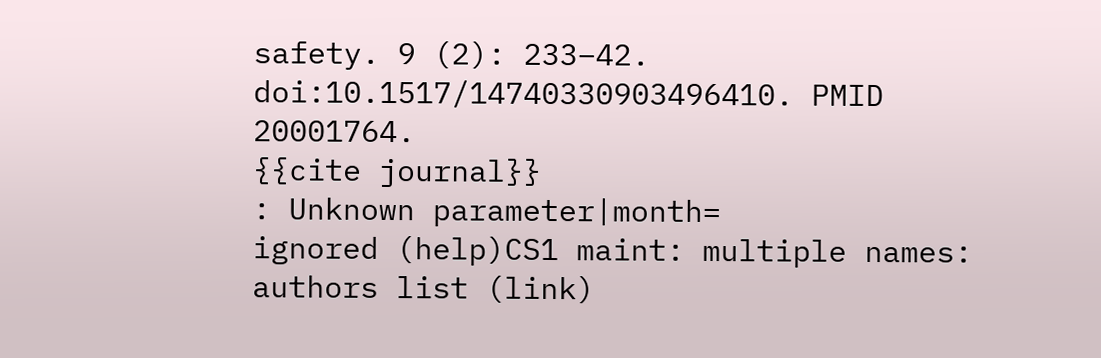safety. 9 (2): 233–42. doi:10.1517/14740330903496410. PMID 20001764.
{{cite journal}}
: Unknown parameter|month=
ignored (help)CS1 maint: multiple names: authors list (link)